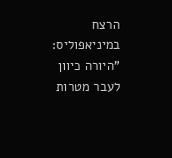הרצח במיניאפוליס: "היורה כיוון לעבר מטרות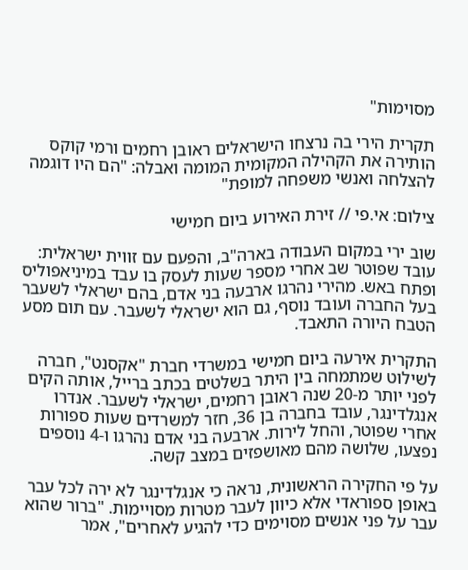מסוימות"

תקרית הירי בה נרצחו הישראלים ראובן רחמים ורמי קוקס הותירה את הקהילה המקומית המומה ואבלה: "הם היו דוגמה להצלחה ואנשי משפחה למופת"

צילום: אי.פי // זירת האירוע ביום חמישי

שוב ירי במקום העבודה בארה"ב, והפעם עם זווית ישראלית: עובד שפוטר שב אחרי מספר שעות לעסק בו עבד במיניאפוליס ופתח באש. מהירי נהרגו ארבעה בני אדם, בהם ישראלי לשעבר בעל החברה ועובד נוסף, גם הוא ישראלי לשעבר. עם תום מסע הטבח היורה התאבד.

התקרית אירעה ביום חמישי במשרדי חברת "אקסנט", חברה לשילוט שמתמחה בין היתר בשלטים בכתב ברייל, אותה הקים לפני יותר מ-20 שנה ראובן רחמים, ישראלי לשעבר. אנדרו אנגלדינגר, עובד בחברה בן 36, חזר למשרדים שעות ספורות אחרי שפוטר, והחל לירות. ארבעה בני אדם נהרגו ו-4 נוספים נפצעו, שלושה מהם מאושפזים במצב קשה.

על פי החקירה הראשונית, נראה כי אנגלדינגר לא ירה לכל עבר באופן ספוראדי אלא כיוון לעבר מטרות מסויימות. "ברור שהוא עבר על פני אנשים מסוימים כדי להגיע לאחרים", אמר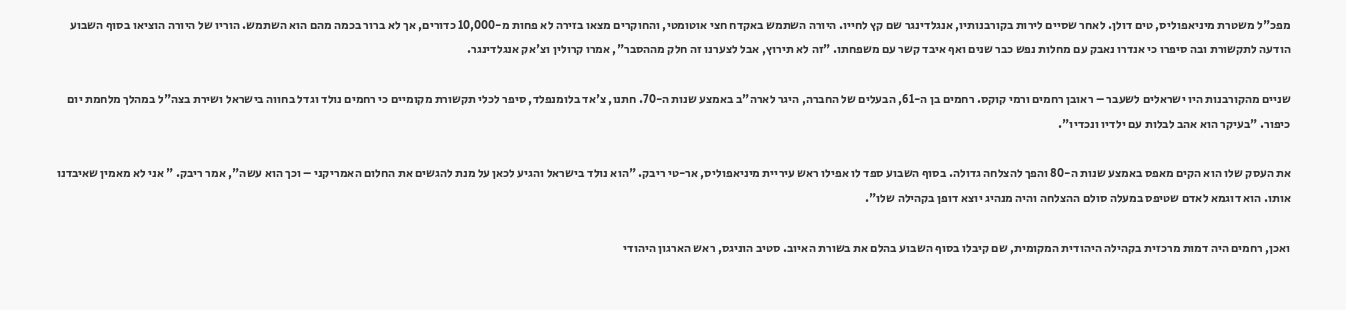מפכ"ל משטרת מיניאפוליס, טים דולן. לאחר שסיים לירות בקורבנותיו, אנגלדינגר שם קץ לחייו. היורה השתמש באקדח חצי אוטומטי, והחוקרים מצאו בזירה לא פחות מ-10,000 כדורים, אך לא ברור בכמה מהם הוא השתמש. הוריו של היורה הוציאו בסוף השבוע הודעה לתקשורת ובה סיפרו כי אנדרו נאבק עם מחלות נפש כבר שנים ואף איבד קשר עם משפחתו. "זה לא תירוץ, אבל לצערנו זה חלק מההסבר", אמרו קרולין וצ'אק אנגלדינגר.

שניים מהקורבנות היו ישראלים לשעבר – ראובן רחמים ורמי קוקס. רחמים בן ה-61, הבעלים של החברה, היגר לארה"ב באמצע שנות ה-70. חתנו, צ'אד בלומנפלד, סיפר לכלי תקשורת מקומיים כי רחמים נולד וגדל בחווה בישראל ושירת בצה"ל במהלך מלחמת יום כיפור. "בעיקר הוא אהב לבלות עם ילדיו ונכדיו".

את העסק שלו הוא הקים מאפס באמצע שנות ה-80 והפך להצלחה גדולה. בסוף השבוע ספד לו אפילו ראש עיריית מיניאפוליס, אר-טי ריבק. "הוא נולד בישראל והגיע לכאן על מנת להגשים את החלום האמריקני – וכך הוא עשה", אמר ריבק. " אני לא מאמין שאיבדנו אותו. הוא דוגמא לאדם שטיפס במעלה סולם ההצלחה והיה מנהיג יוצא דופן בקהילה שלו".

ואכן, רחמים היה דמות מרכזית בקהילה היהודית המקומית, שם קיבלו בסוף השבוע בהלם את בשורת האיוב. סטיב הוניגס, ראש הארגון היהודי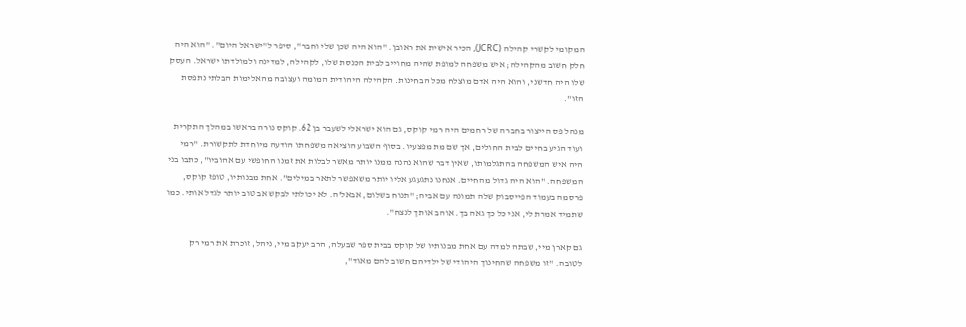המקומי לקשרי קהילה (JCRC), הכיר אישית את ראובן. "הוא היה שכן שלי וחבר", סיפר ל"ישראל היום". "הוא היה חלק חשוב מהקהילה; איש משפחה למופת שהיה מחוייב לבית הכנסת שלו, לקהילה, למדינה ולמולדתו ישראל. העסק שלו היה חדשני, והוא היה אדם מוצלח מכל הבחינות. הקהילה היהודית המומה ועצובה מהאלימות הבלתי נתפסת הזו".

מנהל פס הייצור בחברה של רחמים היה רמי קוקס, גם הוא ישראלי לשעבר בן 62. קוקס נורה בראשו במהלך התקרית ועוד הגיע בחיים לבית החולים, אך שם מת מפצעיו. בסוף השבוע הוציאה משפחתו הודעה מיוחדת לתקשורת. "רמי היה איש המשפחה בהתגלמותו, שאין דבר שהוא נהנה ממנו יותר מאשר לבלות את זמנו החופשי עם אהוביו", כתבו בני המשפחה. "הוא היה גדול מהחיים. אנחנו נתגעגע אליו יותר משאפשר לתאר במילים". אחת מבנותיו, טופז קוקס, פרסמה בעמוד הפייסבוק שלה תמונה עם אביה; "תנוח בשלום, אבאל'ה. לא יכולתי לבקש אב טוב יותר לגדל אותי. כמו שתמיד אמרת לי, אני כל כך גאה בך. אוהב אותך לנצח".

גם קארן מיי, שבתה למדה עם אחת מבנותיו של קוקס בבית ספר שבעלה, הרב יעקב מיי, ניהל, זוכרת את רמי רק לטובה. "זו משפחה שהחינוך היהודי של ילדיהם חשוב להם מאוד",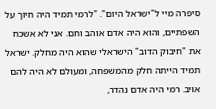סיפרה מיי ל"ישראל היום". "לרמי תמיד היה חיוך על השפתיים, והוא היה אדם אוהב וחם. אני לא אשכח את "חיבוק הדוב" הישראלי שהוא היה מחלק. ישראל תמיד הייתה חלק מהמשפחה, ומעולם לא היה להם אויב. רמי היה אדם נהדר,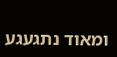ומאוד נתגעגע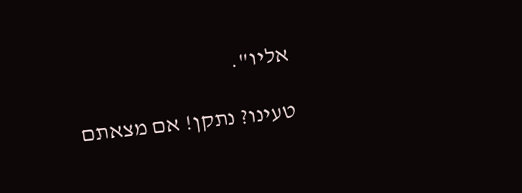אליו".

טעינו? נתקן! אם מצאתם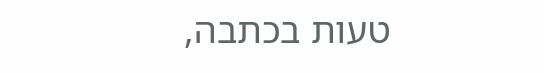טעות בכתבה,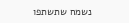נשמח שתשתפו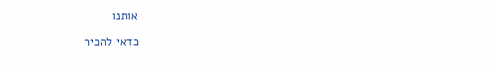אותנו

כדאי להכיר